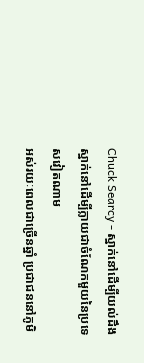Chuck Searcy - ស្នាក់នៅដើម្បីយល់ដឹង ស្នាក់នៅដើម្បីក្លាយជាចំណែកមួយនៃប្រទេសវៀតណាម
អស់រយៈពេលជាច្រើនឆ្នាំ ប្រជាជននៅភូមិ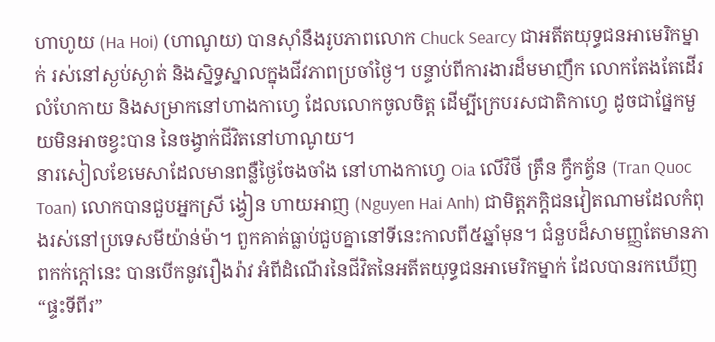ហាហូយ (Ha Hoi) (ហាណូយ) បានស៊ាំនឹងរូបភាពលោក Chuck Searcy ជាអតីតយុទ្ធជនអាមេរិកម្នាក់ រស់នៅស្ងប់ស្ងាត់ និងស្និទ្ធស្នាលក្នុងជីវភាពប្រចាំថ្ងៃ។ បន្ទាប់ពីការងារដ៏មមាញឹក លោកតែងតែដើរលំហែកាយ និងសម្រាកនៅហាងកាហ្វេ ដែលលោកចូលចិត្ត ដើម្បីក្រេបរសជាតិកាហ្វេ ដូចជាផ្នែកមួយមិនអាចខ្វះបាន នៃចង្វាក់ជីវិតនៅហាណូយ។
នារសៀលខែមេសាដែលមានពន្លឺថ្ងៃចែងចាំង នៅហាងកាហ្វេ Oia លើវិថី ត្រឹន ក្វឹកត្វ័ន (Tran Quoc Toan) លោកបានជួបអ្នកស្រី ង្វៀន ហាយអាញ (Nguyen Hai Anh) ជាមិត្តភក្តិជនវៀតណាមដែលកំពុងរស់នៅប្រទេសមីយ៉ាន់ម៉ា។ ពួកគាត់ធ្លាប់ជួបគ្នានៅទីនេះកាលពី៥ឆ្នាំមុន។ ជំនួបដ៏សាមញ្ញតែមានភាពកក់ក្តៅនេះ បានបើកនូវរឿងរ៉ាវ អំពីដំណើរនៃជីវិតនៃអតីតយុទ្ធជនអាមេរិកម្នាក់ ដែលបានរកឃើញ “ផ្ទះទីពីរ”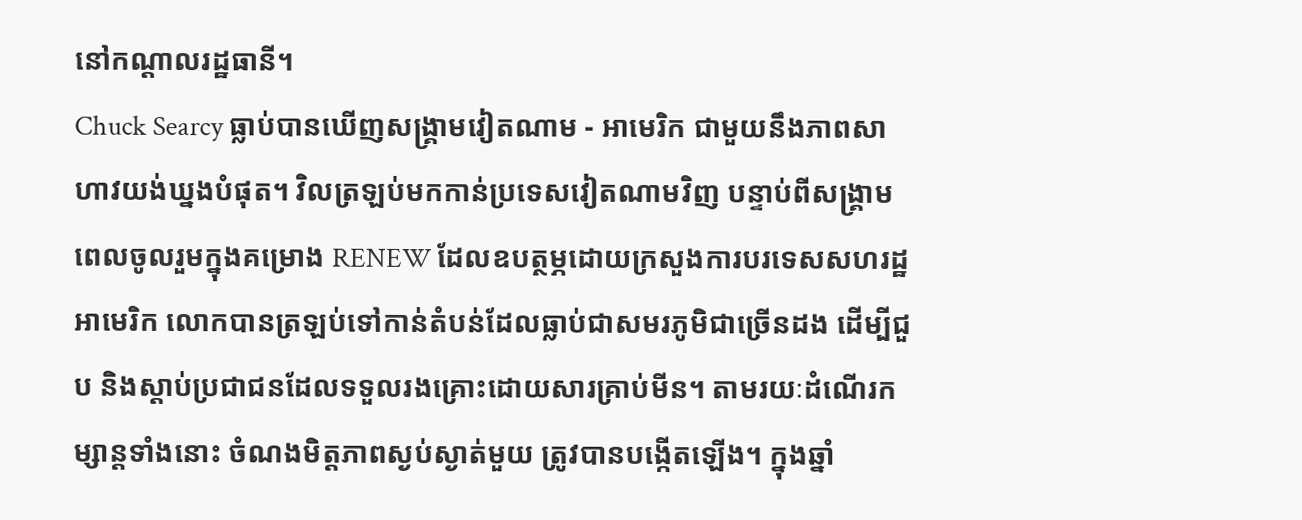នៅកណ្តាលរដ្ឋធានី។
Chuck Searcy ធ្លាប់បានឃើញសង្គ្រាមវៀតណាម - អាមេរិក ជាមួយនឹងភាពសាហាវយង់ឃ្នងបំផុត។ វិលត្រឡប់មកកាន់ប្រទេសវៀតណាមវិញ បន្ទាប់ពីសង្គ្រាម ពេលចូលរួមក្នុងគម្រោង RENEW ដែលឧបត្ថម្ភដោយក្រសួងការបរទេសសហរដ្ឋអាមេរិក លោកបានត្រឡប់ទៅកាន់តំបន់ដែលធ្លាប់ជាសមរភូមិជាច្រើនដង ដើម្បីជួប និងស្ដាប់ប្រជាជនដែលទទួលរងគ្រោះដោយសារគ្រាប់មីន។ តាមរយៈដំណើរកម្សាន្តទាំងនោះ ចំណងមិត្តភាពស្ងប់ស្ងាត់មួយ ត្រូវបានបង្កើតឡើង។ ក្នុងឆ្នាំ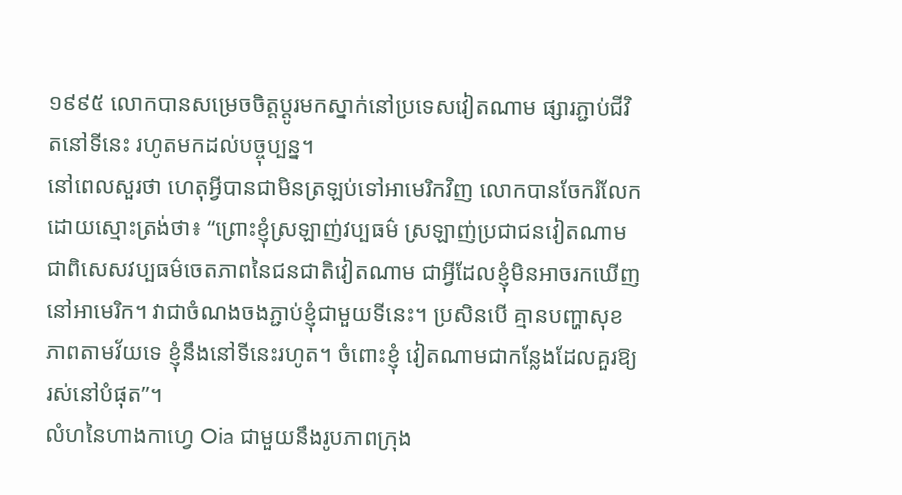១៩៩៥ លោកបានសម្រេចចិត្តប្ដូរមកស្នាក់នៅប្រទេសវៀតណាម ផ្សារភ្ជាប់ជីវិតនៅទីនេះ រហូតមកដល់បច្ចុប្បន្ន។
នៅពេលសួរថា ហេតុអ្វីបានជាមិនត្រឡប់ទៅអាមេរិកវិញ លោកបានចែករំលែកដោយស្មោះត្រង់ថា៖ “ព្រោះខ្ញុំស្រឡាញ់វប្បធម៌ ស្រឡាញ់ប្រជាជនវៀតណាម ជាពិសេសវប្បធម៌ចេតភាពនៃជនជាតិវៀតណាម ជាអ្វីដែលខ្ញុំមិនអាចរកឃើញនៅអាមេរិក។ វាជាចំណងចងភ្ជាប់ខ្ញុំជាមួយទីនេះ។ ប្រសិនបើ គ្មានបញ្ហាសុខភាពតាមវ័យទេ ខ្ញុំនឹងនៅទីនេះរហូត។ ចំពោះខ្ញុំ វៀតណាមជាកន្លែងដែលគួរឱ្យរស់នៅបំផុត”។
លំហនៃហាងកាហ្វេ Oia ជាមួយនឹងរូបភាពក្រុង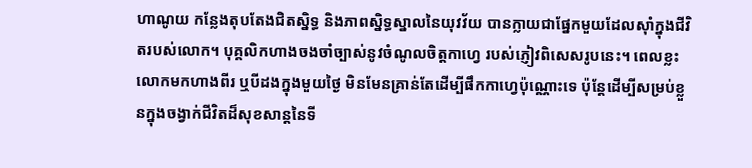ហាណូយ កន្លែងតុបតែងជិតស្និទ្ធ និងភាពស្និទ្ធស្នាលនៃយុវវ័យ បានក្លាយជាផ្នែកមួយដែលស៊ាំក្នុងជីវិតរបស់លោក។ បុគ្គលិកហាងចងចាំច្បាស់នូវចំណូលចិត្តកាហ្វេ របស់ភ្ញៀវពិសេសរូបនេះ។ ពេលខ្លះ លោកមកហាងពីរ ឬបីដងក្នុងមួយថ្ងៃ មិនមែនគ្រាន់តែដើម្បីផឹកកាហ្វេប៉ុណ្ណោះទេ ប៉ុន្តែដើម្បីសម្រប់ខ្លួនក្នុងចង្វាក់ជីវិតដ៏សុខសាន្តនៃទី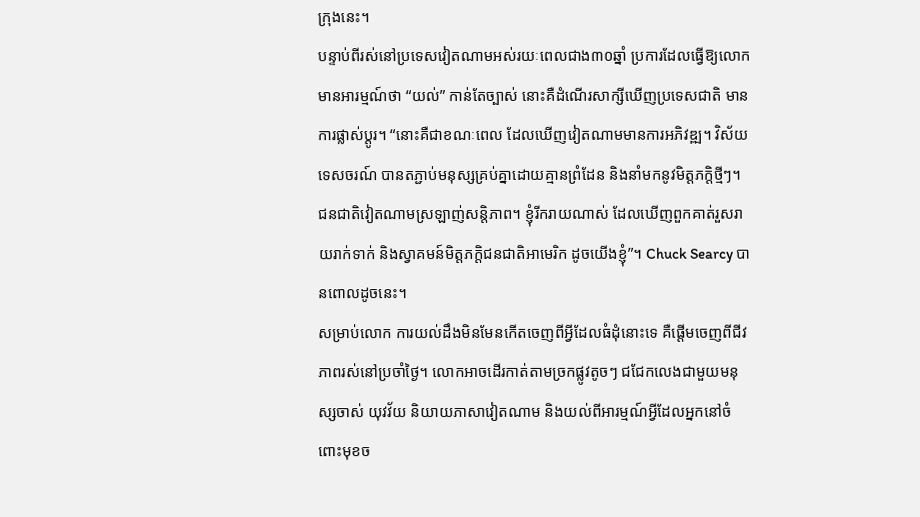ក្រុងនេះ។
បន្ទាប់ពីរស់នៅប្រទេសវៀតណាមអស់រយៈពេលជាង៣០ឆ្នាំ ប្រការដែលធ្វើឱ្យលោកមានអារម្មណ៍ថា “យល់” កាន់តែច្បាស់ នោះគឺដំណើរសាក្សីឃើញប្រទេសជាតិ មានការផ្លាស់ប្តូរ។ “នោះគឺជាខណៈពេល ដែលឃើញវៀតណាមមានការអភិវឌ្ឍ។ វិស័យទេសចរណ៍ បានតភ្ជាប់មនុស្សគ្រប់គ្នាដោយគ្មានព្រំដែន និងនាំមកនូវមិត្តភក្តិថ្មីៗ។ ជនជាតិវៀតណាមស្រឡាញ់សន្តិភាព។ ខ្ញុំរីករាយណាស់ ដែលឃើញពួកគាត់រួសរាយរាក់ទាក់ និងស្វាគមន៍មិត្តភក្តិជនជាតិអាមេរិក ដូចយើងខ្ញុំ”។ Chuck Searcy បានពោលដូចនេះ។
សម្រាប់លោក ការយល់ដឹងមិនមែនកើតចេញពីអ្វីដែលធំដុំនោះទេ គឺផ្តើមចេញពីជីវភាពរស់នៅប្រចាំថ្ងៃ។ លោកអាចដើរកាត់តាមច្រកផ្លូវតូចៗ ជជែកលេងជាមួយមនុស្សចាស់ យុវវ័យ និយាយភាសាវៀតណាម និងយល់ពីអារម្មណ៍អ្វីដែលអ្នកនៅចំពោះមុខច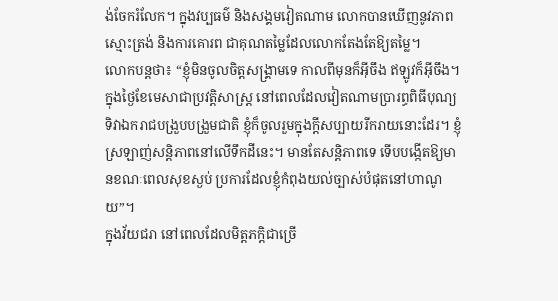ង់ចែករំលែក។ ក្នុងវប្បធម៌ និងសង្គមវៀតណាម លោកបានឃើញនូវភាពស្មោះត្រង់ និងការគោរព ជាគុណតម្លៃដែលលោកតែងតែឱ្យតម្លៃ។
លោកបន្តថា៖ “ខ្ញុំមិនចូលចិត្តសង្គ្រាមទេ កាលពីមុនក៏អ៊ីចឹង ឥឡូវក៏អ៊ីចឹង។ ក្នុងថ្ងៃខែមេសាជាប្រវត្តិសាស្ត្រ នៅពេលដែលវៀតណាមប្រារព្ធពិធីបុណ្យទិវាឯករាជបង្រួបបង្រួមជាតិ ខ្ញុំក៏ចូលរួមក្នុងក្តីសប្បាយរីករាយនោះដែរ។ ខ្ញុំស្រឡាញ់សន្តិភាពនៅលើទឹកដីនេះ។ មានតែសន្តិភាពទេ ទើបបង្កើតឱ្យមានខណៈពេលសុខស្ងប់ ប្រការដែលខ្ញុំកំពុងយល់ច្បាស់បំផុតនៅហាណូយ”។
ក្នុងវ័យជរា នៅពេលដែលមិត្តភក្តិជាច្រើ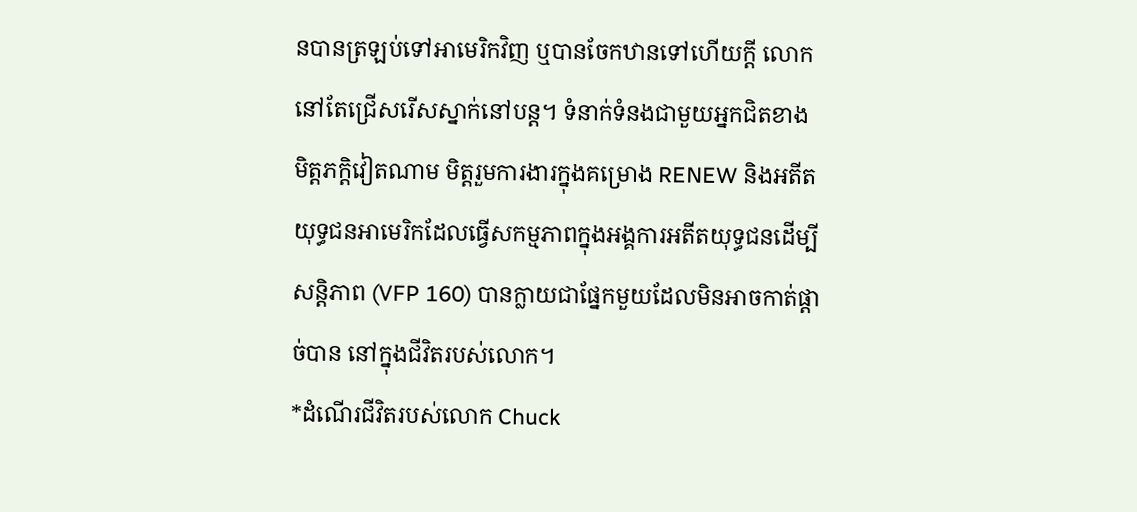នបានត្រឡប់ទៅអាមេរិកវិញ ឬបានចែកឋានទៅហើយក្តី លោកនៅតែជ្រើសរើសស្នាក់នៅបន្ត។ ទំនាក់ទំនងជាមួយអ្នកជិតខាង មិត្តភក្តិវៀតណាម មិត្តរួមការងារក្នុងគម្រោង RENEW និងអតីតយុទ្ធជនអាមេរិកដែលធ្វើសកម្មភាពក្នុងអង្គការអតីតយុទ្ធជនដើម្បីសន្តិភាព (VFP 160) បានក្លាយជាផ្នែកមួយដែលមិនអាចកាត់ផ្ដាច់បាន នៅក្នុងជីវិតរបស់លោក។
*ដំណើរជីវិតរបស់លោក Chuck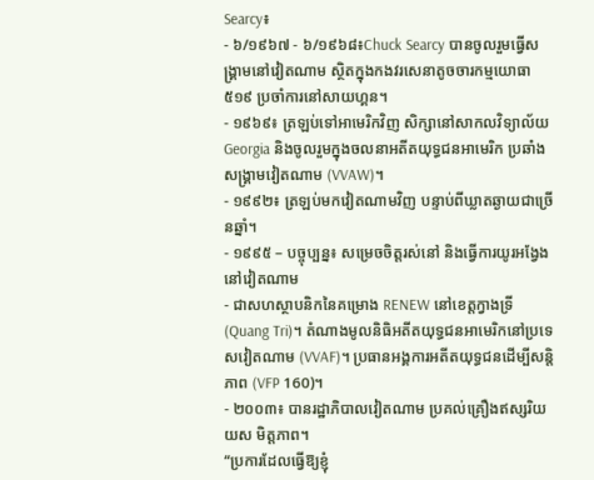Searcy៖
- ៦/១៩៦៧ - ៦/១៩៦៨៖Chuck Searcy បានចូលរួមធ្វើសង្គ្រាមនៅវៀតណាម ស្ថិតក្នុងកងវរសេនាតូចចារកម្មយោធា ៥១៩ ប្រចាំការនៅសាយហ្គន។
- ១៩៦៩៖ ត្រឡប់ទៅអាមេរិកវិញ សិក្សានៅសាកលវិទ្យាល័យ Georgia និងចូលរួមក្នុងចលនាអតីតយុទ្ធជនអាមេរិក ប្រឆាំងសង្គ្រាមវៀតណាម (VVAW)។
- ១៩៩២៖ ត្រឡប់មកវៀតណាមវិញ បន្ទាប់ពីឃ្លាតឆ្ងាយជាច្រើនឆ្នាំ។
- ១៩៩៥ – បច្ចុប្បន្ន៖ សម្រេចចិត្តរស់នៅ និងធ្វើការយូរអង្វែងនៅវៀតណាម
- ជាសហស្ថាបនិកនៃគម្រោង RENEW នៅខេត្តក្វាងទ្រី (Quang Tri)។ តំណាងមូលនិធិអតីតយុទ្ធជនអាមេរិកនៅប្រទេសវៀតណាម (VVAF)។ ប្រធានអង្គការអតីតយុទ្ធជនដើម្បីសន្តិភាព (VFP 160)។
- ២០០៣៖ បានរដ្ឋាភិបាលវៀតណាម ប្រគល់គ្រឿងឥស្សរិយយស មិត្តភាព។
“ប្រការដែលធ្វើឱ្យខ្ញុំ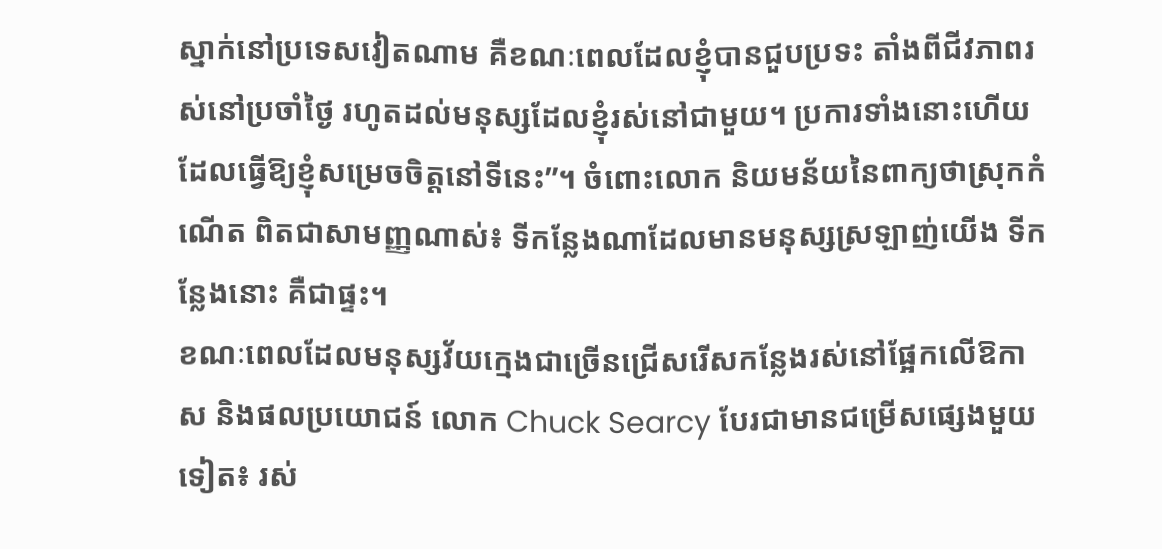ស្នាក់នៅប្រទេសវៀតណាម គឺខណៈពេលដែលខ្ញុំបានជួបប្រទះ តាំងពីជីវភាពរស់នៅប្រចាំថ្ងៃ រហូតដល់មនុស្សដែលខ្ញុំរស់នៅជាមួយ។ ប្រការទាំងនោះហើយ ដែលធ្វើឱ្យខ្ញុំសម្រេចចិត្តនៅទីនេះ”។ ចំពោះលោក និយមន័យនៃពាក្យថាស្រុកកំណើត ពិតជាសាមញ្ញណាស់៖ ទីកន្លែងណាដែលមានមនុស្សស្រឡាញ់យើង ទីកន្លែងនោះ គឺជាផ្ទះ។
ខណៈពេលដែលមនុស្សវ័យក្មេងជាច្រើនជ្រើសរើសកន្លែងរស់នៅផ្អែកលើឱកាស និងផលប្រយោជន៍ លោក Chuck Searcy បែរជាមានជម្រើសផ្សេងមួយទៀត៖ រស់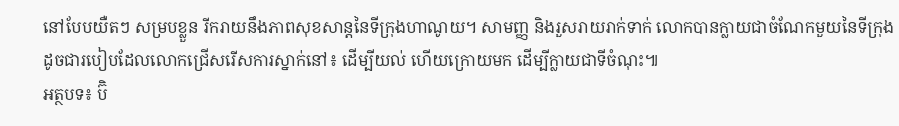នៅបែបយឺតៗ សម្របខ្លួន រីករាយនឹងភាពសុខសាន្តនៃទីក្រុងហាណូយ។ សាមញ្ញ និងរួសរាយរាក់ទាក់ លោកបានក្លាយជាចំណែកមួយនៃទីក្រុង ដូចជារបៀបដែលលោកជ្រើសរើសការស្នាក់នៅ៖ ដើម្បីយល់ ហើយក្រោយមក ដើម្បីក្លាយជាទីចំណុះ៕
អត្ថបទ៖ ប៊ិ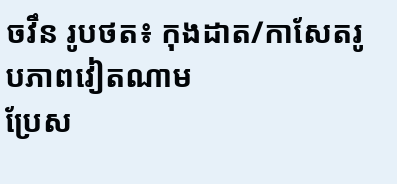ចវឹន រូបថត៖ កុងដាត/កាសែតរូបភាពវៀតណាម
ប្រែស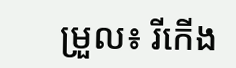ម្រួល៖ រីកើង